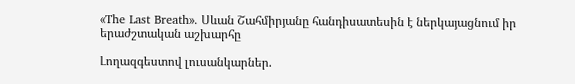«The Last Breath». Սևան Շահմիրյանը հանդիսատեսին է ներկայացնում իր երաժշտական աշխարհը

Լողազգեստով լուսանկարներ.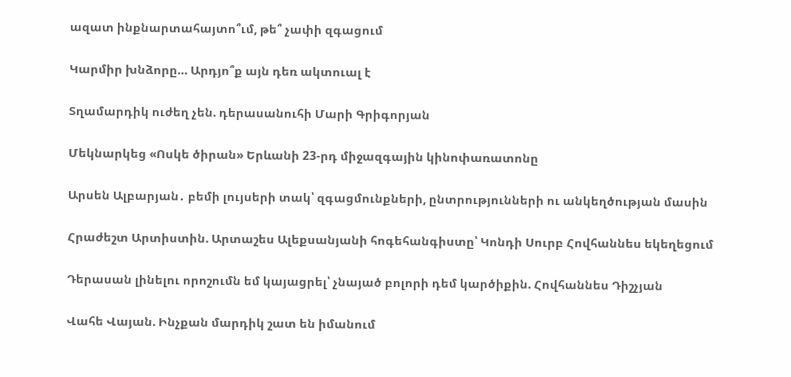ազատ ինքնարտահայտո՞ւմ, թե՞ չափի զգացում

Կարմիր խնձորը… Արդյո՞ք այն դեռ ակտուալ է

Տղամարդիկ ուժեղ չեն. դերասանուհի Մարի Գրիգորյան

Մեկնարկեց «Ոսկե ծիրան» Երևանի 23-րդ միջազգային կինոփառատոնը

Արսեն Ալբարյան․ բեմի լույսերի տակ՝ զգացմունքների, ընտրությունների ու անկեղծության մասին

Հրաժեշտ Արտիստին. Արտաշես Ալեքսանյանի հոգեհանգիստը՝ Կոնդի Սուրբ Հովհաննես եկեղեցում

Դերասան լինելու որոշումն եմ կայացրել՝ չնայած բոլորի դեմ կարծիքին. Հովհաննես Դիշչյան

Վահե Վայան. Ինչքան մարդիկ շատ են իմանում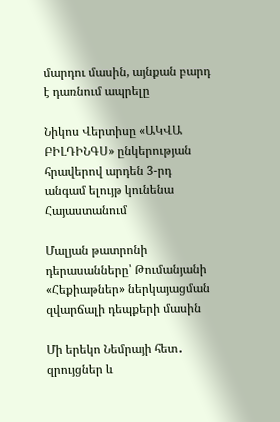մարդու մասին, այնքան բարդ է դառնում ապրելը

Նիկոս Վերտիսը «ԱԿՎԱ ԲԻԼԴԻՆԳՍ» ընկերության հրավերով արդեն 3-րդ անգամ ելույթ կունենա Հայաստանում

Մալյան թատրոնի դերասանները՝ Թումանյանի «Հեքիաթներ» ներկայացման զվարճալի դեպքերի մասին

Մի երեկո Նեմրայի հետ․ զրույցներ և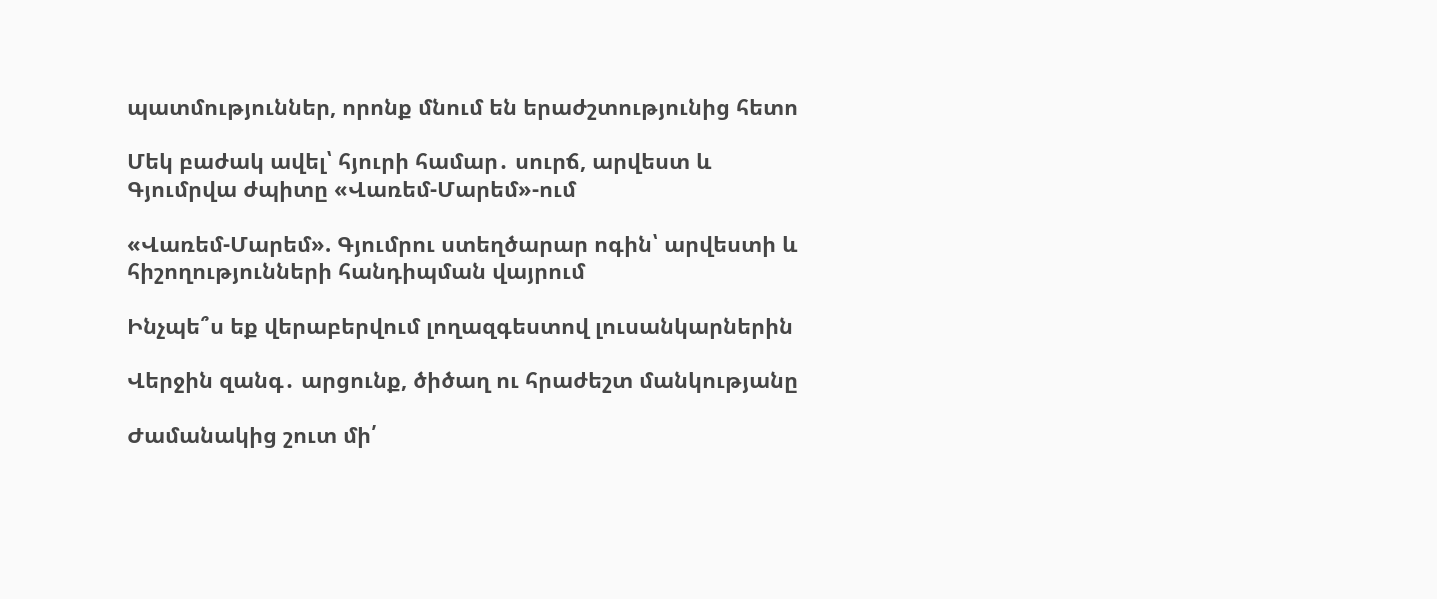պատմություններ, որոնք մնում են երաժշտությունից հետո

Մեկ բաժակ ավել՝ հյուրի համար․ սուրճ, արվեստ և Գյումրվա ժպիտը «Վառեմ-Մարեմ»-ում

«Վառեմ-Մարեմ». Գյումրու ստեղծարար ոգին՝ արվեստի և հիշողությունների հանդիպման վայրում

Ինչպե՞ս եք վերաբերվում լողազգեստով լուսանկարներին

Վերջին զանգ․ արցունք, ծիծաղ ու հրաժեշտ մանկությանը

Ժամանակից շուտ մի՛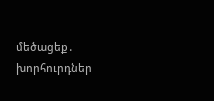մեծացեք․ խորհուրդներ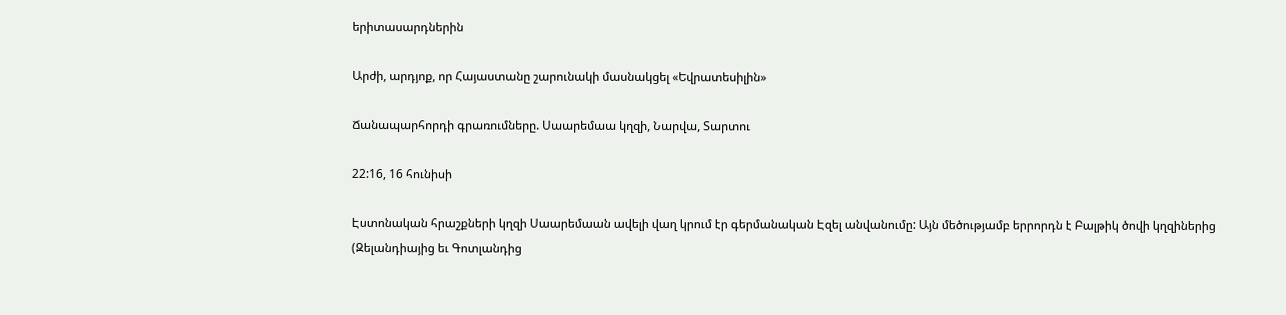երիտասարդներին

Արժի, արդյոք, որ Հայաստանը շարունակի մասնակցել «Եվրատեսիլին»

Ճանապարհորդի գրառումները. Սաարեմաա կղզի, Նարվա, Տարտու

22:16, 16 հունիսի

Էստոնական հրաշքների կղզի Սաարեմաան ավելի վաղ կրում էր գերմանական Էզել անվանումը: Այն մեծությամբ երրորդն է Բալթիկ ծովի կղզիներից (Զելանդիայից եւ Գոտլանդից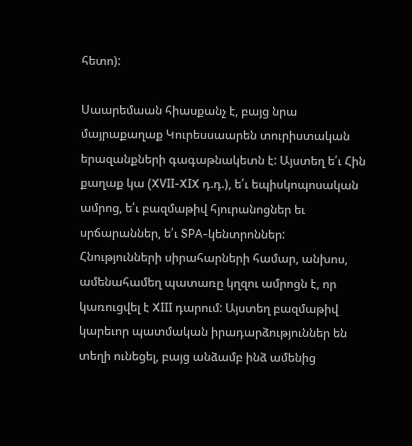հետո):

Սաարեմաան հիասքանչ է, բայց նրա մայրաքաղաք Կուրեսսաարեն տուրիստական երազանքների գագաթնակետն է: Այստեղ ե՛ւ Հին քաղաք կա (XVII-XIX դ.դ.), ե՛ւ եպիսկոպոսական ամրոց, ե՛ւ բազմաթիվ հյուրանոցներ եւ սրճարաններ, ե՛ւ SPA-կենտրոններ: Հնությունների սիրահարների համար, անխոս, ամենահամեղ պատառը կղզու ամրոցն է, որ կառուցվել է XIII դարում: Այստեղ բազմաթիվ կարեւոր պատմական իրադարձություններ են տեղի ունեցել, բայց անձամբ ինձ ամենից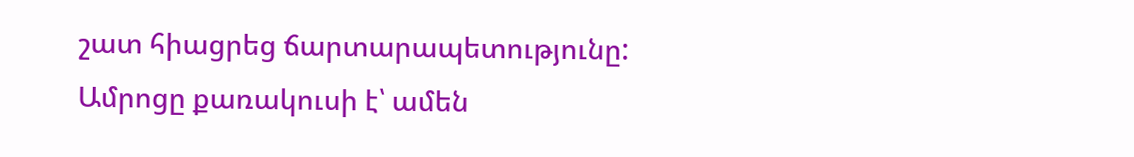շատ հիացրեց ճարտարապետությունը: Ամրոցը քառակուսի է՝ ամեն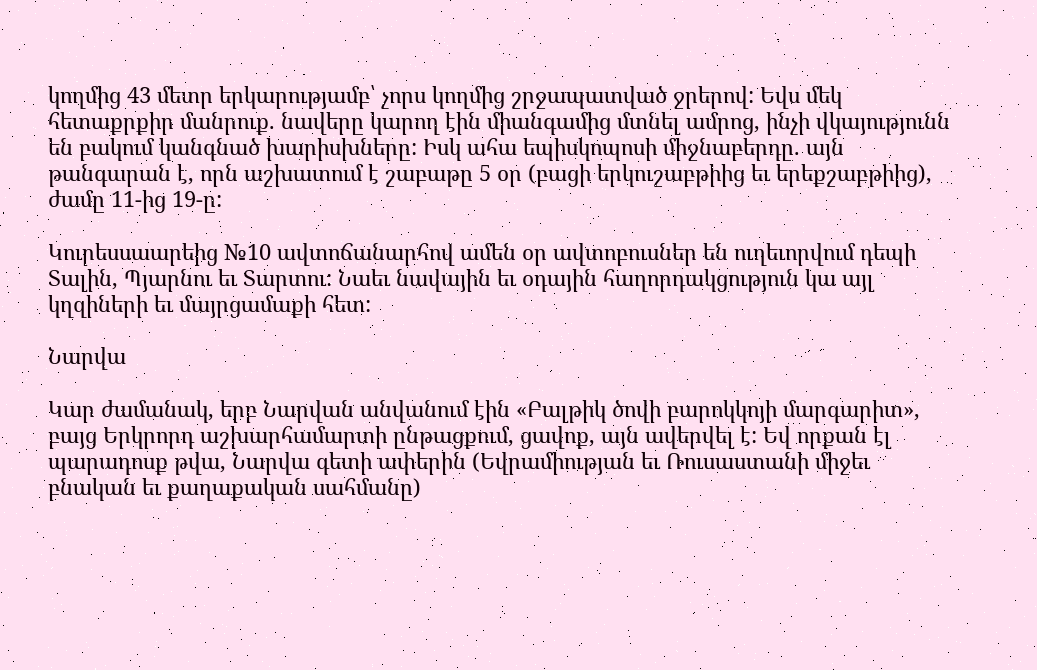կողմից 43 մետր երկարությամբ՝ չորս կողմից շրջապատված ջրերով: Եվս մեկ հետաքրքիր մանրուք. նավերը կարող էին միանգամից մտնել ամրոց, ինչի վկայությունն են բակում կանգնած խարիսխները: Իսկ ահա եպիսկոպոսի միջնաբերդը. այն թանգարան է, որն աշխատում է շաբաթը 5 օր (բացի երկուշաբթիից եւ երեքշաբթիից), ժամը 11-ից 19-ը:

Կուրեսսաարեից №10 ավտոճանարհով ամեն օր ավտոբուսներ են ուղեւորվում դեպի Տալին, Պյարնու եւ Տարտու: Նաեւ նավային եւ օդային հաղորդակցություն կա այլ կղզիների եւ մայրցամաքի հետ:

Նարվա

Կար ժամանակ, երբ Նարվան անվանում էին «Բալթիկ ծովի բարոկկոյի մարգարիտ», բայց Երկրորդ աշխարհամարտի ընթացքում, ցավոք, այն ավերվել է: Եվ որքան էլ պարադոսք թվա, Նարվա գետի ափերին (Եվրամիության եւ Ռուսաստանի միջեւ բնական եւ քաղաքական սահմանը)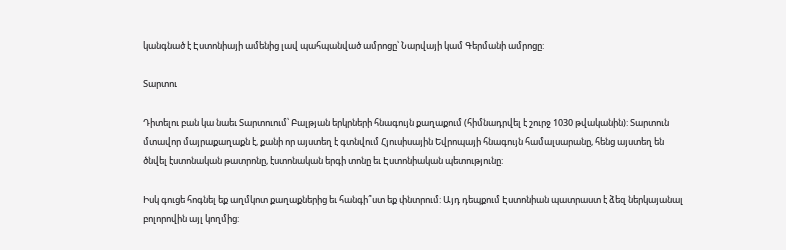կանգնած է Էստոնիայի ամենից լավ պահպանված ամրոցը՝ Նարվայի կամ Գերմանի ամրոցը:

Տարտու

Դիտելու բան կա նաեւ Տարտուում՝ Բալթյան երկրների հնագույն քաղաքում (հիմնադրվել է շուրջ 1030 թվականին): Տարտուն մտավոր մայրաքաղաքն է, քանի որ այստեղ է գտնվում Հյուսիսային Եվրոպայի հնագույն համալսարանը, հենց այստեղ են ծնվել էստոնական թատրոնը, էստոնական երգի տոնը եւ Էստոնիական պետությունը:

Իսկ գուցե հոգնել եք աղմկոտ քաղաքներից եւ հանգի՞ստ եք փնտրում: Այդ դեպքում Էստոնիան պատրաստ է ձեզ ներկայանալ բոլորովին այլ կողմից: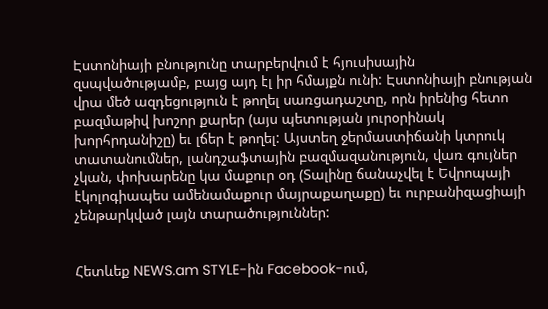Էստոնիայի բնությունը տարբերվում է հյուսիսային զսպվածությամբ, բայց այդ էլ իր հմայքն ունի: Էստոնիայի բնության վրա մեծ ազդեցություն է թողել սառցադաշտը, որն իրենից հետո բազմաթիվ խոշոր քարեր (այս պետության յուրօրինակ խորհրդանիշը) եւ լճեր է թողել: Այստեղ ջերմաստիճանի կտրուկ տատանումներ, լանդշաֆտային բազմազանություն, վառ գույներ չկան, փոխարենը կա մաքուր օդ (Տալինը ճանաչվել է Եվրոպայի էկոլոգիապես ամենամաքուր մայրաքաղաքը) եւ ուրբանիզացիայի չենթարկված լայն տարածություններ:


Հետևեք NEWS.am STYLE-ին Facebook-ում,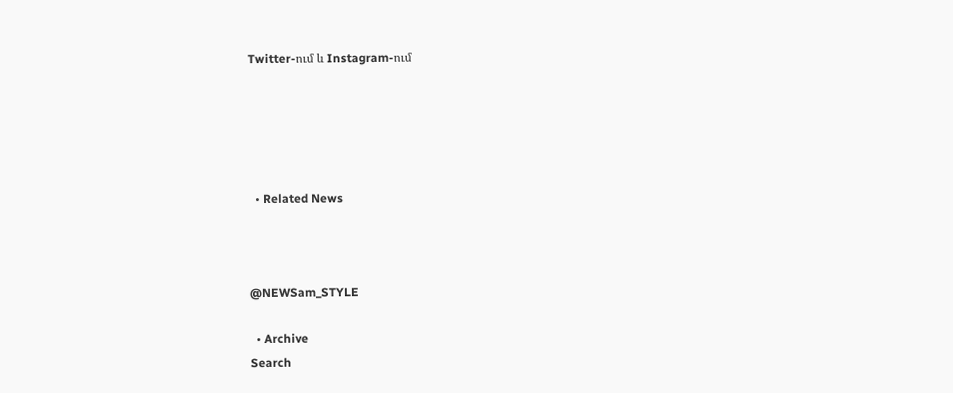Twitter-ում և Instagram-ում





  • Related News



@NEWSam_STYLE

  • Archive
Search